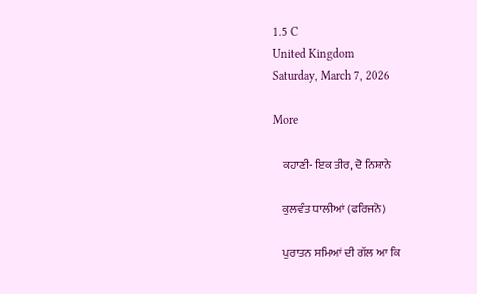1.5 C
United Kingdom
Saturday, March 7, 2026

More

    ਕਹਾਣੀ- ਇਕ ਤੀਰ, ਦੋ ਨਿਸ਼ਾਨੇ

    ਕੁਲਵੰਤ ਧਾਲੀਆਂ (ਫਰਿਜਨੋ)

    ਪੁਰਾਤਨ ਸਮਿਆਂ ਦੀ ਗੱਲ ਆ ਕਿ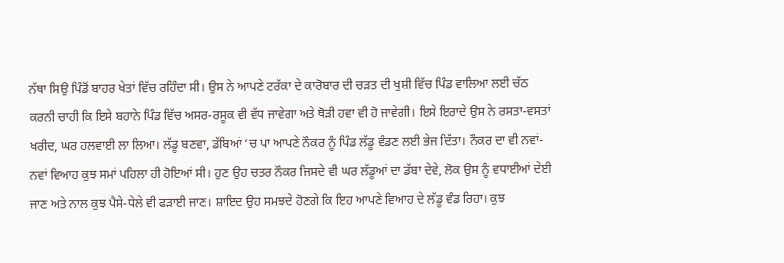ਨੱਥਾ ਸਿਉ ਪਿੰਡੋਂ ਬਾਹਰ ਖੇਤਾਂ ਵਿੱਚ ਰਹਿੰਦਾ ਸੀ। ਉਸ ਨੇ ਆਪਣੇ ਟਰੱਕਾ ਦੇ ਕਾਰੋਬਾਰ ਦੀ ਚੜਤ ਦੀ ਖੁਸ਼ੀ ਵਿੱਚ ਪਿੰਡ ਵਾਲਿਆ ਲਈ ਚੱਠ ਕਰਨੀ ਚਾਹੀ ਕਿ ਇਸੇ ਬਹਾਨੇ ਪਿੰਡ ਵਿੱਚ ਅਸਰ-ਰਸੂਕ ਵੀ ਵੱਧ ਜਾਵੇਗਾ ਅਤੇ ਥੋੜੀ ਹਵਾ ਵੀ ਹੋ ਜਾਵੇਗੀ। ਇਸੇ ਇਰਾਦੇ ਉਸ ਨੇ ਰਸਤਾ-ਵਸਤਾਂ ਖਰੀਦ, ਘਰ ਹਲਵਾਈ ਲਾ ਲਿਆ। ਲੱਡੂ ਬਣਵਾ, ਡੱਬਿਆਂ ‘ਚ ਪਾ ਆਪਣੇ ਨੌਕਰ ਨੂੰ ਪਿੰਡ ਲੱਡੂ ਵੰਡਣ ਲਈ ਭੇਜ ਦਿੱਤਾ। ਨੌਕਰ ਦਾ ਵੀ ਨਵਾਂ-ਨਵਾਂ ਵਿਆਹ ਕੁਝ ਸਮਾਂ ਪਹਿਲਾ ਹੀ ਹੋਇਆਂ ਸੀ। ਹੁਣ ਉਹ ਚਤਰ ਨੌਕਰ ਜਿਸਦੇ ਵੀ ਘਰ ਲੱਡੂਆਂ ਦਾ ਡੱਬਾ ਦੇਵੇ, ਲੋਕ ਉਸ ਨੂੰ ਵਧਾਈਆਂ ਦੇਈ ਜਾਣ ਅਤੇ ਨਾਲ ਕੁਝ ਪੈਸੇ-ਧੇਲੇ ਵੀ ਫੜਾਈ ਜਾਣ। ਸ਼ਾਇਦ ਉਹ ਸਮਝਦੇ ਹੋਣਗੇ ਕਿ ਇਹ ਆਪਣੇ ਵਿਆਹ ਦੇ ਲੱਡੂ ਵੰਡ ਰਿਹਾ। ਕੁਝ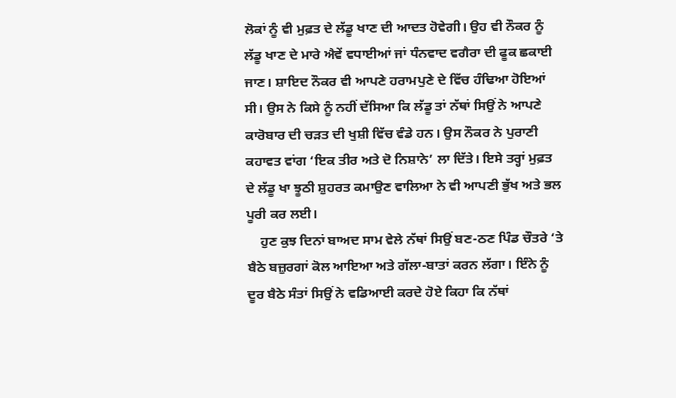ਲੋਕਾਂ ਨੂੰ ਵੀ ਮੁਫ਼ਤ ਦੇ ਲੱਡੂ ਖਾਣ ਦੀ ਆਦਤ ਹੋਵੇਗੀ। ਉਹ ਵੀ ਨੌਕਰ ਨੂੰ ਲੱਡੂ ਖਾਣ ਦੇ ਮਾਰੇ ਐਵੇਂ ਵਧਾਈਆਂ ਜਾਂ ਧੰਨਵਾਦ ਵਗੈਰਾ ਦੀ ਫੂਕ ਛਕਾਈ ਜਾਣ। ਸ਼ਾਇਦ ਨੌਕਰ ਵੀ ਆਪਣੇ ਹਰਾਮਪੁਣੇ ਦੇ ਵਿੱਚ ਹੰਢਿਆ ਹੋਇਆਂ ਸੀ। ਉਸ ਨੇ ਕਿਸੇ ਨੂੰ ਨਹੀਂ ਦੱਸਿਆ ਕਿ ਲੱਡੂ ਤਾਂ ਨੱਥਾਂ ਸਿਉਂ ਨੇ ਆਪਣੇ ਕਾਰੋਬਾਰ ਦੀ ਚੜਤ ਦੀ ਖੁਸ਼ੀ ਵਿੱਚ ਵੰਡੇ ਹਨ। ਉਸ ਨੌਕਰ ਨੇ ਪੁਰਾਣੀ ਕਹਾਵਤ ਵਾਂਗ ‘ਇਕ ਤੀਰ ਅਤੇ ਦੋ ਨਿਸ਼ਾਨੇ’ ਲਾ ਦਿੱਤੇ। ਇਸੇ ਤਰ੍ਹਾਂ ਮੁਫ਼ਤ ਦੇ ਲੱਡੂ ਖਾ ਝੂਠੀ ਸ਼ੁਹਰਤ ਕਮਾਉਣ ਵਾਲਿਆ ਨੇ ਵੀ ਆਪਣੀ ਭੁੱਖ ਅਤੇ ਭਲ ਪੂਰੀ ਕਰ ਲਈ।
    ਹੁਣ ਕੁਝ ਦਿਨਾਂ ਬਾਅਦ ਸਾਮ ਵੇਲੇ ਨੱਥਾਂ ਸਿਉਂ ਬਣ-ਠਣ ਪਿੰਡ ਚੌਤਰੇ ‘ਤੇ ਬੈਠੇ ਬਜ਼ੁਰਗਾਂ ਕੋਲ ਆਇਆ ਅਤੇ ਗੱਲਾ-ਬਾਤਾਂ ਕਰਨ ਲੱਗਾ। ਇੰਨੇ ਨੂੰ ਦੂਰ ਬੈਠੇ ਸੰਤਾਂ ਸਿਉਂ ਨੇ ਵਡਿਆਈ ਕਰਦੇ ਹੋਏ ਕਿਹਾ ਕਿ ਨੱਥਾਂ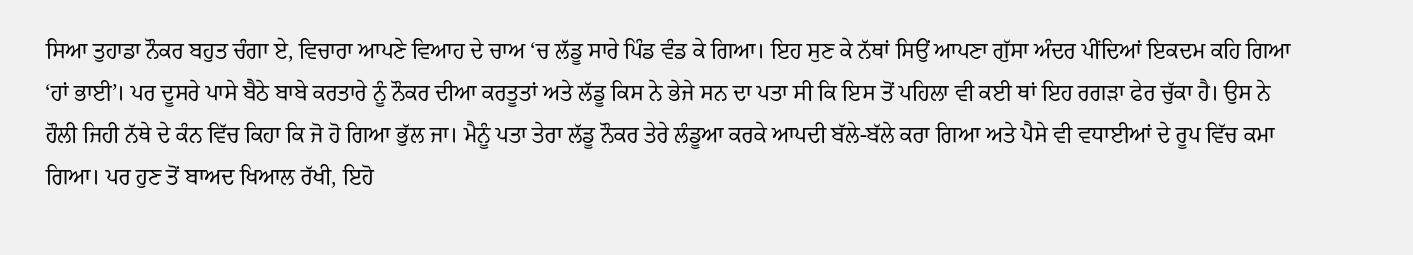ਸਿਆ ਤੁਹਾਡਾ ਨੌਕਰ ਬਹੁਤ ਚੰਗਾ ਏ, ਵਿਚਾਰਾ ਆਪਣੇ ਵਿਆਹ ਦੇ ਚਾਅ ‘ਚ ਲੱਡੂ ਸਾਰੇ ਪਿੰਡ ਵੰਡ ਕੇ ਗਿਆ। ਇਹ ਸੁਣ ਕੇ ਨੱਥਾਂ ਸਿਉਂ ਆਪਣਾ ਗੁੱਸਾ ਅੰਦਰ ਪੀਂਦਿਆਂ ਇਕਦਮ ਕਹਿ ਗਿਆ ‘ਹਾਂ ਭਾਈ’। ਪਰ ਦੂਸਰੇ ਪਾਸੇ ਬੈਠੇ ਬਾਬੇ ਕਰਤਾਰੇ ਨੂੰ ਨੌਕਰ ਦੀਆ ਕਰਤੂਤਾਂ ਅਤੇ ਲੱਡੂ ਕਿਸ ਨੇ ਭੇਜੇ ਸਨ ਦਾ ਪਤਾ ਸੀ ਕਿ ਇਸ ਤੋਂ ਪਹਿਲਾ ਵੀ ਕਈ ਥਾਂ ਇਹ ਰਗੜਾ ਫੇਰ ਚੁੱਕਾ ਹੈ। ਉਸ ਨੇ ਹੌਲੀ ਜਿਹੀ ਨੱਥੇ ਦੇ ਕੰਨ ਵਿੱਚ ਕਿਹਾ ਕਿ ਜੋ ਹੋ ਗਿਆ ਭੁੱਲ ਜਾ। ਮੈਨੂੰ ਪਤਾ ਤੇਰਾ ਲੱਡੂ ਨੌਕਰ ਤੇਰੇ ਲੰਡੂਆ ਕਰਕੇ ਆਪਦੀ ਬੱਲੇ-ਬੱਲੇ ਕਰਾ ਗਿਆ ਅਤੇ ਪੈਸੇ ਵੀ ਵਧਾਈਆਂ ਦੇ ਰੂਪ ਵਿੱਚ ਕਮਾ ਗਿਆ। ਪਰ ਹੁਣ ਤੋਂ ਬਾਅਦ ਖਿਆਲ ਰੱਖੀ, ਇਹੋ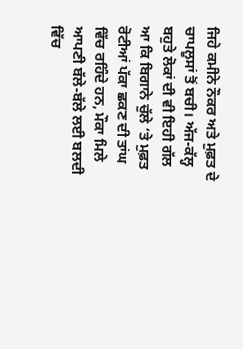ਜਿਹੇ ਕਮੀਨੇ ਨੌਕਰ ਅਤੇ ਮੁਫ਼ਤ ਦੇ ਚਾਪਲੂਸਾਂ ਤੋਂ ਬਚੀ। ਅੱਜ-ਕੱਲ੍ਹ ਬਹੁਤੇ ਲੋਕਾਂ ਦੀ ਵੀ ਇਹੀ ਗੱਲ ਆ ਕਿ ਬਿਗਾਨੇ ਚੁੱਲੇ ‘ਤੇ ਮੁਫ਼ਤ ਰੋਟੀਆਂ ਪੱਕਾ ਛਕਣ ਦੀ ਤਾਂਘ ਵਿੱਚ ਰਹਿੰਦੇ ਹਨ, ਮੌਕਾ ਮਿਲੇ ਆਪਣੀ ਬੱਲੇ-ਬੱਲੇ ਲਈ ਬਲਦੀ ਵਿੱਚ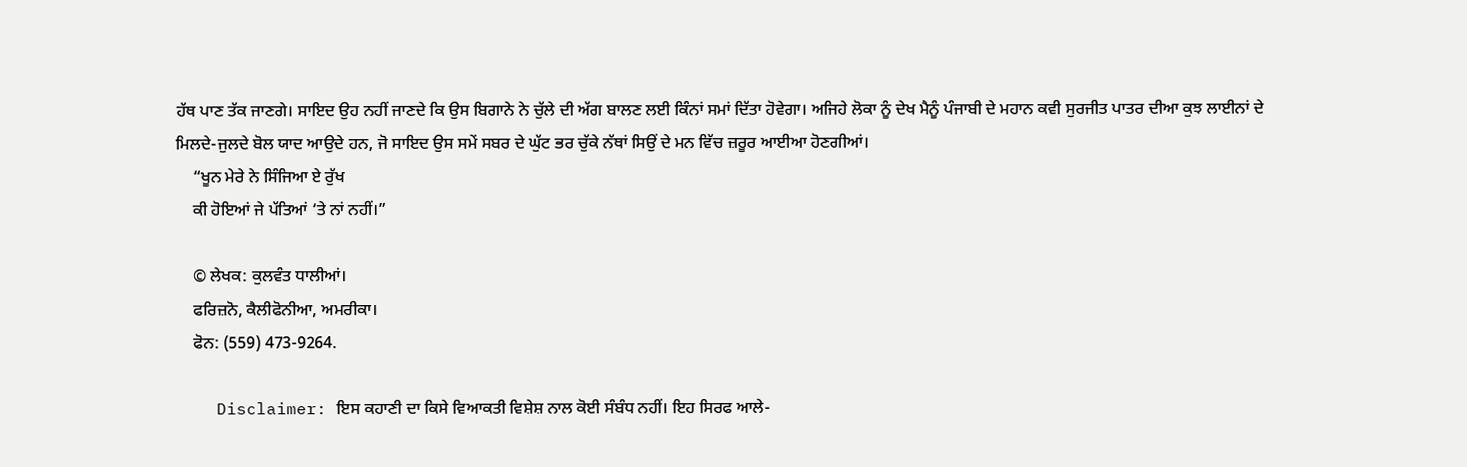ਹੱਥ ਪਾਣ ਤੱਕ ਜਾਣਗੇ। ਸਾਇਦ ਉਹ ਨਹੀਂ ਜਾਣਦੇ ਕਿ ਉਸ ਬਿਗਾਨੇ ਨੇ ਚੁੱਲੇ ਦੀ ਅੱਗ ਬਾਲਣ ਲਈ ਕਿੰਨਾਂ ਸਮਾਂ ਦਿੱਤਾ ਹੋਵੇਗਾ। ਅਜਿਹੇ ਲੋਕਾ ਨੂੰ ਦੇਖ ਮੈਨੂੰ ਪੰਜਾਬੀ ਦੇ ਮਹਾਨ ਕਵੀ ਸੁਰਜੀਤ ਪਾਤਰ ਦੀਆ ਕੁਝ ਲਾਈਨਾਂ ਦੇ ਮਿਲਦੇ-ਜੁਲਦੇ ਬੋਲ ਯਾਦ ਆਉਦੇ ਹਨ, ਜੋ ਸਾਇਦ ਉਸ ਸਮੇਂ ਸਬਰ ਦੇ ਘੁੱਟ ਭਰ ਚੁੱਕੇ ਨੱਥਾਂ ਸਿਉਂ ਦੇ ਮਨ ਵਿੱਚ ਜ਼ਰੂਰ ਆਈਆ ਹੋਣਗੀਆਂ।
    “ਖੂਨ ਮੇਰੇ ਨੇ ਸਿੰਜਿਆ ਏ ਰੁੱਖ
    ਕੀ ਹੋਇਆਂ ਜੇ ਪੱਤਿਆਂ ‘ਤੇ ਨਾਂ ਨਹੀਂ।”

    © ਲੇਖਕ: ਕੁਲਵੰਤ ਧਾਲੀਆਂ।
    ਫਰਿਜ਼ਨੋ, ਕੈਲੀਫੋਨੀਆ, ਅਮਰੀਕਾ।
    ਫੋਨ: (559) 473-9264.

    Disclaimer: ਇਸ ਕਹਾਣੀ ਦਾ ਕਿਸੇ ਵਿਆਕਤੀ ਵਿਸ਼ੇਸ਼ ਨਾਲ ਕੋਈ ਸੰਬੰਧ ਨਹੀਂ। ਇਹ ਸਿਰਫ ਆਲੇ-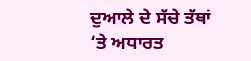ਦੁਆਲੇ ਦੇ ਸੱਚੇ ਤੱਥਾਂ ‘ਤੇ ਅਧਾਰਤ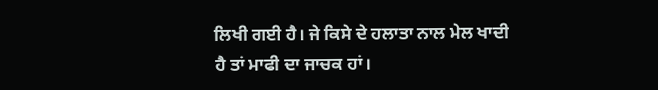ਲਿਖੀ ਗਈ ਹੈ। ਜੇ ਕਿਸੇ ਦੇ ਹਲਾਤਾ ਨਾਲ ਮੇਲ ਖਾਦੀ ਹੈ ਤਾਂ ਮਾਫੀ ਦਾ ਜਾਚਕ ਹਾਂ।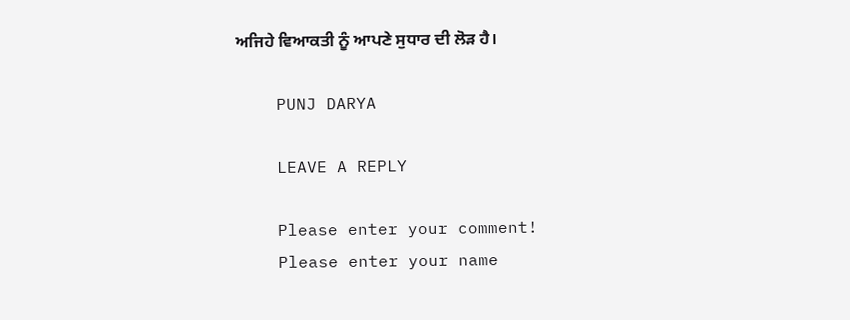ਅਜਿਹੇ ਵਿਆਕਤੀ ਨੂੰ ਆਪਣੇ ਸੁਧਾਰ ਦੀ ਲੋੜ ਹੈ।

    PUNJ DARYA

    LEAVE A REPLY

    Please enter your comment!
    Please enter your name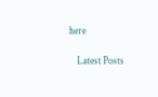here

    Latest Posts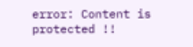error: Content is protected !!